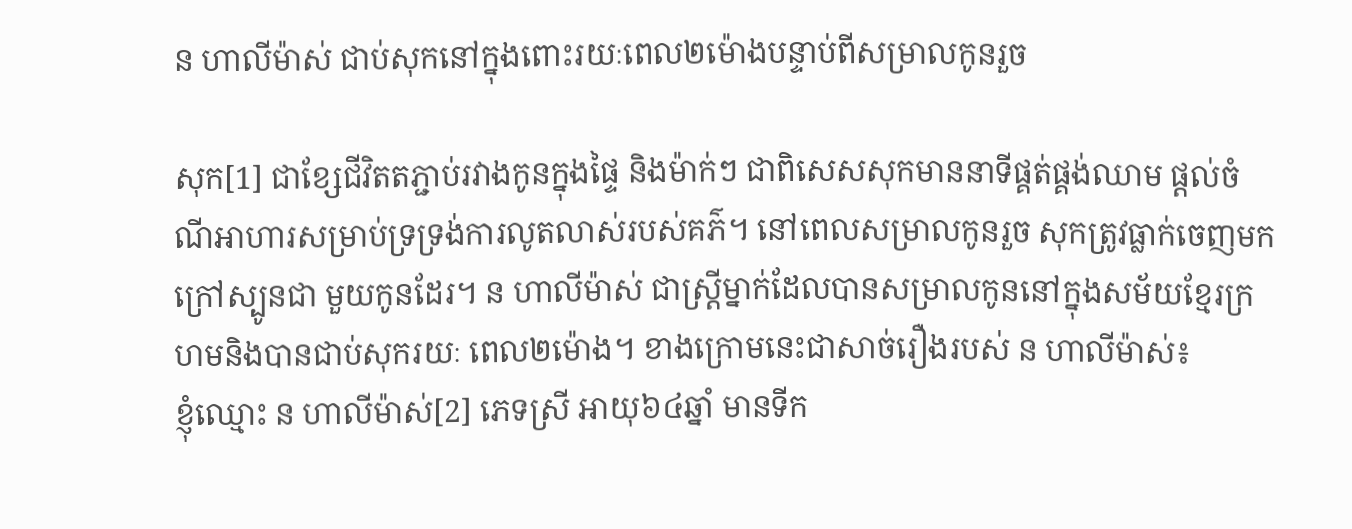ន ហាលីម៉ាស់ ជាប់សុកនៅក្នុងពោះរយៈពេល២ម៉ោងបន្ទាប់ពីសម្រាលកូនរួច

សុក[1] ជាខ្សែជីវិតតភ្ជាប់រវាងកូនក្នុងផ្ទៃ និងម៉ាក់ៗ ជាពិសេសសុកមាននាទីផ្គត់ផ្គង់ឈាម ផ្ដល់ចំណីអាហារសម្រាប់ទ្រទ្រង់ការលូតលាស់របស់គភ៌។ នៅពេលសម្រាលកូនរួច សុកត្រូវធ្លាក់ចេញមកក្រៅស្បូនជា មួយកូនដែរ។ ន ហាលីម៉ាស់ ជាស្រី្តម្នាក់ដែលបានសម្រាលកូននៅក្នុងសម័យខ្មែរក្រហមនិងបានជាប់សុករយៈ ពេល២ម៉ោង។ ខាងក្រោមនេះជាសាច់រឿងរបស់ ន ហាលីម៉ាស់៖
ខ្ញុំឈ្មោះ ន ហាលីម៉ាស់[2] ភេទស្រី អាយុ៦៤ឆ្នាំ មានទីក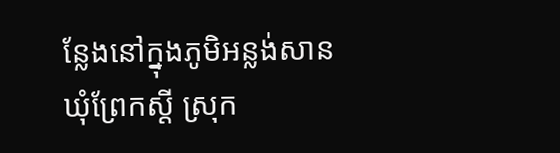ន្លែងនៅក្នុងភូមិអន្លង់សាន ឃុំព្រែកស្ដី ស្រុក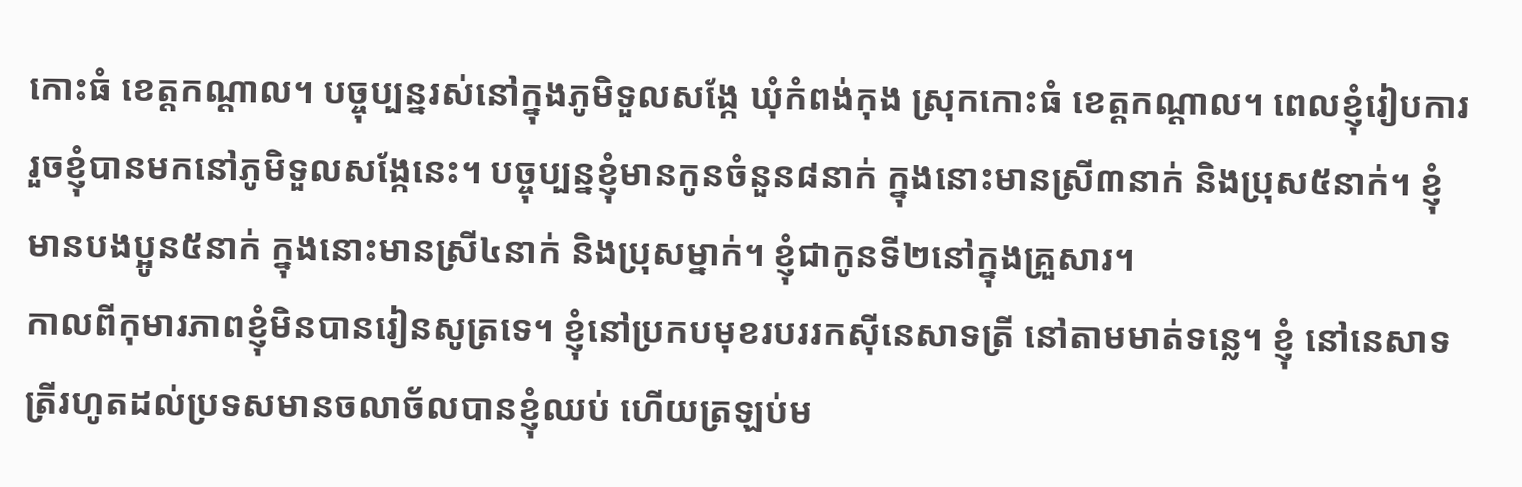កោះធំ ខេត្តកណ្ដាល។ បច្ចុប្បន្នរស់នៅក្នុងភូមិទួលសង្កែ ឃុំកំពង់កុង ស្រុកកោះធំ ខេត្តកណ្ដាល។ ពេលខ្ញុំរៀបការរួចខ្ញុំបានមកនៅភូមិទួលសង្កែនេះ។ បច្ចុប្បន្នខ្ញុំមានកូនចំនួន៨នាក់ ក្នុងនោះមានស្រី៣នាក់ និងប្រុស៥នាក់។ ខ្ញុំមានបងប្អូន៥នាក់ ក្នុងនោះមានស្រី៤នាក់ និងប្រុសម្នាក់។ ខ្ញុំជាកូនទី២នៅក្នុងគ្រួសារ។
កាលពីកុមារភាពខ្ញុំមិនបានរៀនសូត្រទេ។ ខ្ញុំនៅប្រកបមុខរបររកស៊ីនេសាទត្រី នៅតាមមាត់ទន្លេ។ ខ្ញុំ នៅនេសាទត្រីរហូតដល់ប្រទសមានចលាច័លបានខ្ញុំឈប់ ហើយត្រឡប់ម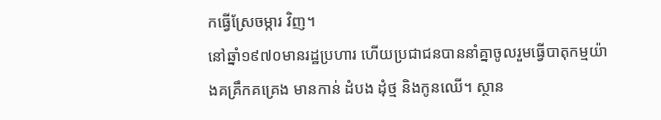កធ្វើស្រែចម្ការ វិញ។
នៅឆ្នាំ១៩៧០មានរដ្ឋប្រហារ ហើយប្រជាជនបាននាំគ្នាចូលរួមធ្វើបាតុកម្មយ៉ាងគគ្រឹកគគ្រេង មានកាន់ ដំបង ដុំថ្ម និងកូនឈើ។ ស្ថាន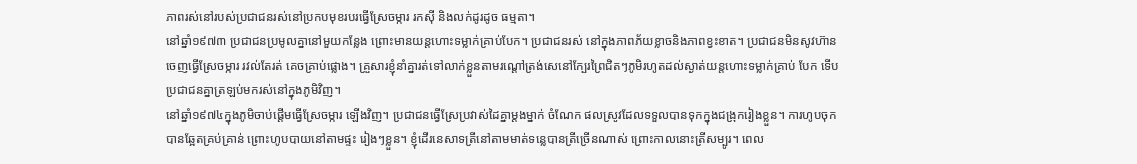ភាពរស់នៅរបស់ប្រជាជនរស់នៅប្រកបមុខរបរធ្វើស្រែចម្ការ រកស៊ី និងលក់ដូរដូច ធម្មតា។
នៅឆ្នាំ១៩៧៣ ប្រជាជនប្រមូលគ្នានៅមួយកន្លែង ព្រោះមានយន្ដហោះទម្លាក់គ្រាប់បែក។ ប្រជាជនរស់ នៅក្នុងភាពភ័យខ្លាចនិងភាពខ្វះខាត។ ប្រជាជនមិនសូវហ៊ានចេញធ្វើស្រែចម្ការ រវល់តែរត់ គេចគ្រាប់ផ្លោង។ គ្រួសារខ្ញុំនាំគ្នារត់ទៅលាក់ខ្លួនតាមរណ្ដៅត្រង់សេនៅក្បែរព្រៃជិតៗភូមិរហូតដល់ស្ងាត់យន្តហោះទម្លាក់គ្រាប់ បែក ទើបប្រជាជនគ្នាត្រឡប់មករស់នៅក្នុងភូមិវិញ។
នៅឆ្នាំ១៩៧៤ក្នុងភូមិចាប់ផ្ដើមធ្វើស្រែចម្ការ ឡើងវិញ។ ប្រជាជនធ្វើស្រែប្រវាស់ដៃគ្នាម្ដងម្នាក់ ចំណែក ផលស្រូវដែលទទួលបានទុកក្នុងជង្រុករៀងខ្លួន។ ការហូបចុកបានឆ្អែតគ្រប់គ្រាន់ ព្រោះហូបបាយនៅតាមផ្ទះ រៀងៗខ្លួន។ ខ្ញុំដើរនេសាទត្រីនៅតាមមាត់ទន្លេបានត្រីច្រើនណាស់ ព្រោះកាលនោះត្រីសម្បូរ។ ពេល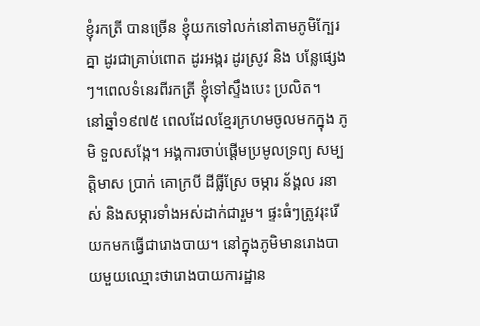ខ្ញុំរកត្រី បានច្រើន ខ្ញុំយកទៅលក់នៅតាមភូមិក្បែរគ្នា ដូរជាគ្រាប់ពោត ដូរអង្ករ ដូរស្រូវ និង បន្លែផ្សេងៗ។ពេលទំនេរពីរកត្រី ខ្ញុំទៅស្ទឹងបេះ ប្រលិត។
នៅឆ្នាំ១៩៧៥ ពេលដែលខ្មែរក្រហមចូលមកក្នុង ភូមិ ទួលសង្កែ។ អង្គការចាប់ផ្ដើមប្រមូលទ្រព្យ សម្បត្តិមាស ប្រាក់ គោក្របី ដីធ្លីស្រែ ចម្ការ ន័ង្គល រនាស់ និងសម្ភារទាំងអស់ដាក់ជារួម។ ផ្ទះធំៗត្រូវរុះរើ យកមកធ្វើជារោងបាយ។ នៅក្នុងភូមិមានរោងបាយមួយឈ្មោះថារោងបាយការដ្ឋាន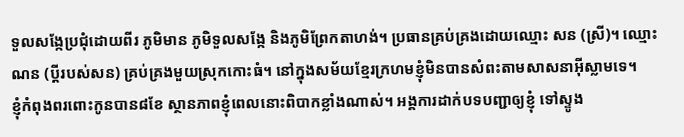ទួលសង្កែប្រជុំដោយពីរ ភូមិមាន ភូមិទួលសង្កែ និងភូមិព្រែកតាហង់។ ប្រធានគ្រប់គ្រងដោយឈ្មោះ សន (ស្រី)។ ឈ្មោះ ណន (ប្ដីរបស់សន) គ្រប់គ្រងមួយស្រុកកោះធំ។ នៅក្នុងសម័យខ្មែរក្រហមខ្ញុំមិនបានសំពះតាមសាសនាអ៊ីស្លាមទេ។
ខ្ញុំកំពុងពរពោះកូនបាន៨ខែ ស្ថានភាពខ្ញុំពេលនោះពិបាកខ្លាំងណាស់។ អង្គការដាក់បទបញ្ជាឲ្យខ្ញុំ ទៅស្ទូង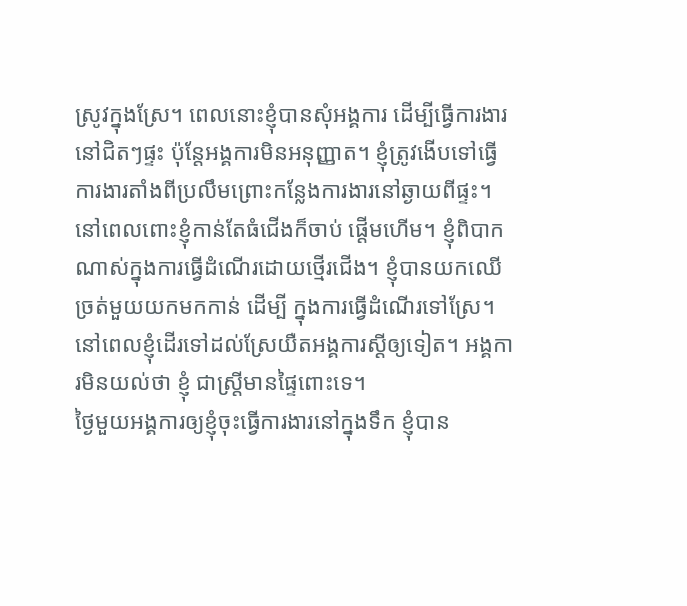ស្រូវក្នុងស្រែ។ ពេលនោះខ្ញុំបានសុំអង្គការ ដើម្បីធ្វើការងារនៅជិតៗផ្ទះ ប៉ុន្តែអង្គការមិនអនុញ្ញាត។ ខ្ញុំត្រូវងើបទៅធ្វើការងារតាំងពីប្រលឹមព្រោះកន្លែងការងារនៅឆ្ងាយពីផ្ទះ។ នៅពេលពោះខ្ញុំកាន់តែធំជើងក៏ចាប់ ផ្ដើមហើម។ ខ្ញុំពិបាកណាស់ក្នុងការធ្វើដំណើរដោយថ្មើរជើង។ ខ្ញុំបានយកឈើច្រត់មួយយកមកកាន់ ដើម្បី ក្នុងការធ្វើដំណើរទៅស្រែ។ នៅពេលខ្ញុំដើរទៅដល់ស្រែយឺតអង្គការស្ដីឲ្យទៀត។ អង្គការមិនយល់ថា ខ្ញុំ ជាស្ត្រីមានផ្ទៃពោះទេ។
ថ្ងៃមួយអង្គការឲ្យខ្ញុំចុះធ្វើការងារនៅក្នុងទឹក ខ្ញុំបាន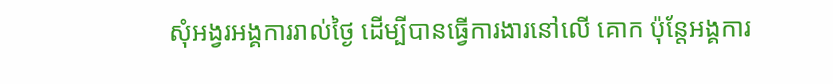សុំអង្វរអង្គការរាល់ថ្ងៃ ដើម្បីបានធ្វើការងារនៅលើ គោក ប៉ុន្តែអង្គការ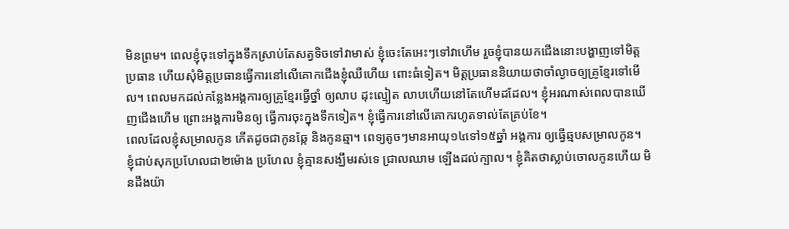មិនព្រម។ ពេលខ្ញុំចុះទៅក្នុងទឹកស្រាប់តែសត្វទិចទៅវាមាស់ ខ្ញុំចេះតែអេះៗទៅវាហើម រួចខ្ញុំបានយកជើងនោះបង្ហាញទៅមិត្តប្រធាន ហើយសុំមិត្តប្រធានធ្វើការនៅលើគោកជើងខ្ញុំឈឺហើយ ពោះធំទៀត។ មិត្តប្រធាននិយាយថាចាំល្ងាចឲ្យគ្រូខ្មែរទៅមើល។ ពេលមកដល់កន្លែងអង្គការឲ្យគ្រូខ្មែរធ្វើថ្នាំ ឲ្យលាប ដុះល្មៀត លាបហើយនៅតែហើមដដែល។ ខ្ញុំអរណាស់ពេលបានឃើញជើងហើម ព្រោះអង្គការមិនឲ្យ ធ្វើការចុះក្នុងទឹកទៀត។ ខ្ញុំធ្វើការនៅលើគោករហូតទាល់តែគ្រប់ខែ។
ពេលដែលខ្ញុំសម្រាលកូន កើតដូចជាកូនឆ្កែ និងកូនឆ្មា។ ពេទ្យតូចៗមានអាយុ១៤ទៅ១៥ឆ្នាំ អង្គការ ឲ្យធ្វើឆ្មបសម្រាលកូន។ ខ្ញុំជាប់សុកប្រហែលជា២ម៉ោង ប្រហែល ខ្ញុំគ្មានសង្ឃឹមរស់ទេ ជ្រាលឈាម ឡើងដល់ក្បាល។ ខ្ញុំគិតថាស្លាប់ចោលកូនហើយ មិនដឹងយ៉ា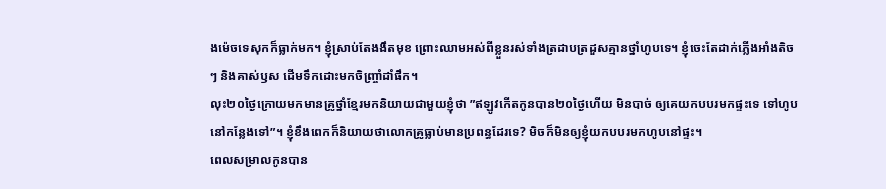ងម៉េចទេសុកក៏ធ្លាក់មក។ ខ្ញុំស្រាប់តែងងឹតមុខ ព្រោះឈាមអស់ពីខ្លួនរស់ទាំងត្រដាបត្រដួសគ្មានថ្នាំហូបទេ។ ខ្ញុំចេះតែដាក់ភ្លើងអាំងតិចៗ និងគាស់ឫស ដើមទឹកដោះមកចិញ្ច្រាំដាំផឹក។
លុះ២០ថ្ងៃក្រោយមកមានគ្រូថ្នាំខ្មែរមកនិយាយជាមួយខ្ញុំថា ”ឥឡូវកើតកូនបាន២០ថ្ងៃហើយ មិនបាច់ ឲ្យគេយកបបរមកផ្ទះទេ ទៅហូបនៅកន្លែងទៅ”។ ខ្ញុំខឹងពេកក៏និយាយថាលោកគ្រូធ្លាប់មានប្រពន្ធដែរទេ? មិចក៏មិនឲ្យខ្ញុំយកបបរមកហូបនៅផ្ទះ។
ពេលសម្រាលកូនបាន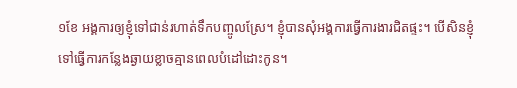១ខែ អង្គការឲ្យខ្ញុំទៅជាន់រហាត់ទឹកបញ្ចូលស្រែ។ ខ្ញុំបានសុំអង្គការធ្វើការងារជិតផ្ទះ។ បើសិនខ្ញុំទៅធ្វើការកន្លែងឆ្ងាយខ្លាចគ្មានពេលបំដៅដោះកូន។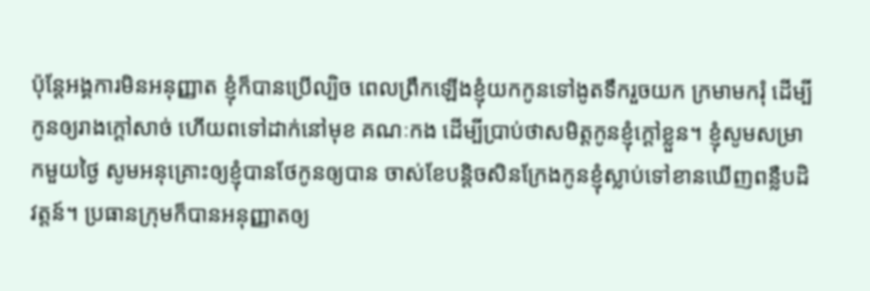ប៉ុន្តែអង្គការមិនអនុញ្ញាត ខ្ញុំក៏បានប្រើល្បិច ពេលព្រឹកឡើងខ្ញុំយកកូនទៅងូតទឹករួចយក ក្រមាមករុំ ដើម្បីកូនឲ្យរាងក្ដៅសាច់ ហើយពទៅដាក់នៅមុខ គណៈកង ដើម្បីប្រាប់ថាសមិត្តកូនខ្ញុំក្ដៅខ្លួន។ ខ្ញុំសូមសម្រាកមួយថ្ងៃ សូមអនុគ្រោះឲ្យខ្ញុំបានថែកូនឲ្យបាន ចាស់ខែបន្តិចសិនក្រែងកូនខ្ញុំស្លាប់ទៅខានឃើញពន្លឺបដិវត្តន៍។ ប្រធានក្រុមក៏បានអនុញ្ញាតឲ្យ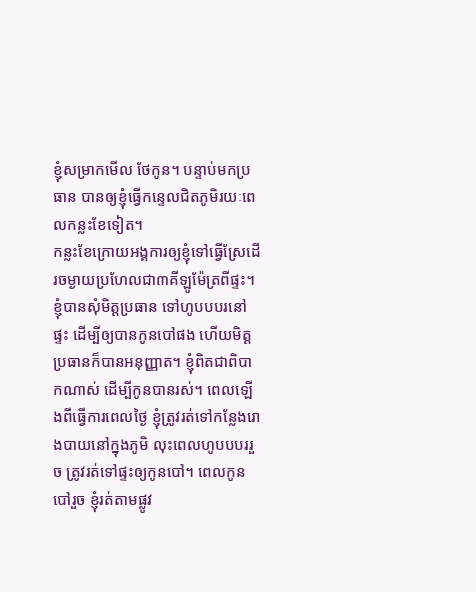ខ្ញុំសម្រាកមើល ថែកូន។ បន្ទាប់មកប្រធាន បានឲ្យខ្ញុំធ្វើកន្ទេលជិតភូមិរយៈពេលកន្លះខែទៀត។
កន្លះខែក្រោយអង្គការឲ្យខ្ញុំទៅធ្វើស្រែដើរចម្ងាយប្រហែលជា៣គីឡូម៉ែត្រពីផ្ទះ។ ខ្ញុំបានសុំមិត្តប្រធាន ទៅហូបបបរនៅផ្ទះ ដើម្បីឲ្យបានកូនបៅផង ហើយមិត្តប្រធានក៏បានអនុញ្ញាត។ ខ្ញុំពិតជាពិបាកណាស់ ដើម្បីកូនបានរស់។ ពេលឡើងពីធ្វើការពេលថ្ងៃ ខ្ញុំត្រូវរត់ទៅកន្លែងរោងបាយនៅក្នុងភូមិ លុះពេលហូបបបររួច ត្រូវរត់ទៅផ្ទះឲ្យកូនបៅ។ ពេលកូនបៅរួច ខ្ញុំរត់តាមផ្លូវ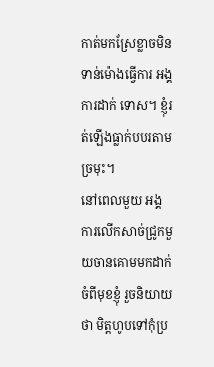កាត់មកស្រែខ្លាចមិនទាន់ម៉ោងធ្វើការ អង្គការដាក់ ទោស។ ខ្ញុំរត់ឡើងធ្លាក់បបរតាមច្រមុះ។
នៅពេលមួយ អង្គការលើកសាច់ជ្រូកមួយចានគោមមកដាក់ចំពីមុខខ្ញុំ រួចនិយាយថា មិត្តហូបទៅកុំប្រ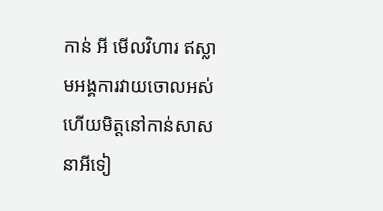កាន់ អី មើលវិហារ ឥស្លាមអង្គការវាយចោលអស់ហើយមិត្តនៅកាន់សាសនាអីទៀ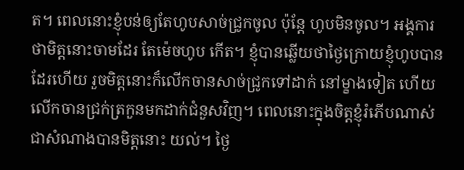ត។ ពេលនោះខ្ញុំបន់ឲ្យតែហូបសាច់ជ្រូកចូល ប៉ុន្តែ ហូបមិនចូល។ អង្គការថាមិត្តនោះចាមដែរ តែម៉េចហូប កើត។ ខ្ញុំបានឆ្លើយថាថ្ងៃក្រោយខ្ញុំហូបបានដែរហើយ រួចមិត្តនោះក៏លើកចានសាច់ជ្រូកទៅដាក់ នៅម្ខាងទៀត ហើយលើកចានជ្រក់ត្រកួនមកដាក់ជំនួសវិញ។ ពេលនោះក្នុងចិត្តខ្ញុំរំភើបណាស់ ជាសំណាងបានមិត្តនោះ យល់។ ថ្ងៃ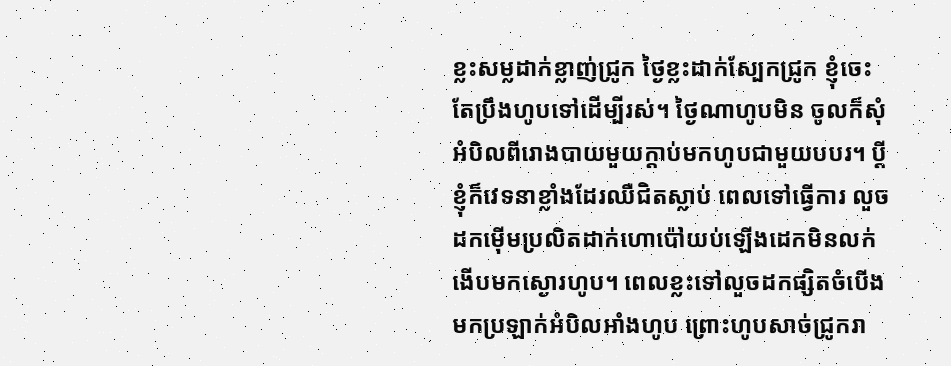ខ្លះសម្លដាក់ខ្លាញ់ជ្រូក ថ្ងៃខ្លះដាក់ស្បែកជ្រូក ខ្ញុំចេះតែប្រឹងហូបទៅដើម្បីរស់។ ថ្ងៃណាហូបមិន ចូលក៏សុំអំបិលពីរោងបាយមួយក្ដាប់មកហូបជាមួយបបរ។ ប្ដីខ្ញុំក៏វេទនាខ្លាំងដែរឈឺជិតស្លាប់ ពេលទៅធ្វើការ លួចដកម៉ើមប្រលិតដាក់ហោប៉ៅយប់ឡើងដេកមិនលក់ងើបមកស្ងោរហូប។ ពេលខ្លះទៅលួចដកផ្សិតចំបើង មកប្រឡាក់អំបិលអាំងហូប ព្រោះហូបសាច់ជ្រូករា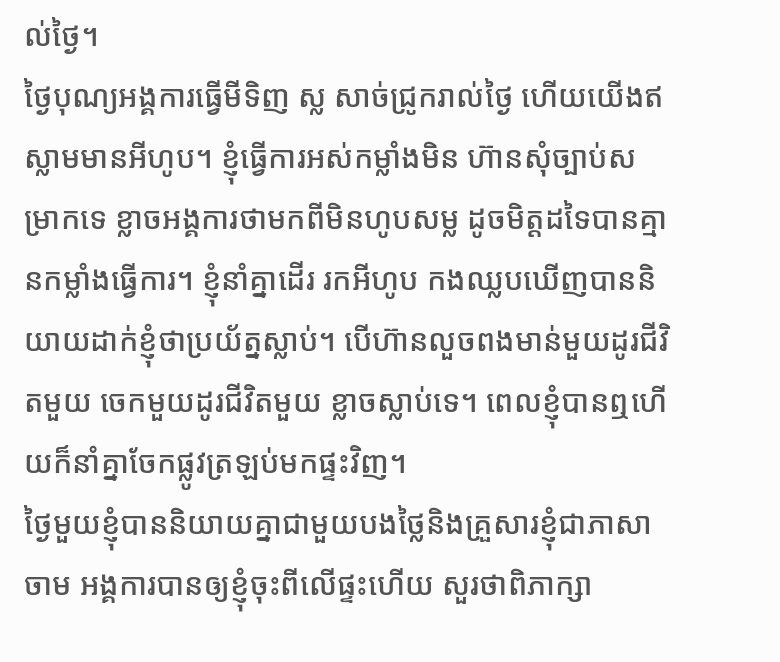ល់ថ្ងៃ។
ថ្ងៃបុណ្យអង្គការធ្វើមីទិញ ស្ល សាច់ជ្រូករាល់ថ្ងៃ ហើយយើងឥស្លាមមានអីហូប។ ខ្ញុំធ្វើការអស់កម្លាំងមិន ហ៊ានសុំច្បាប់សម្រាកទេ ខ្លាចអង្គការថាមកពីមិនហូបសម្ល ដូចមិត្តដទៃបានគ្មានកម្លាំងធ្វើការ។ ខ្ញុំនាំគ្នាដើរ រកអីហូប កងឈ្លបឃើញបាននិយាយដាក់ខ្ញុំថាប្រយ័ត្នស្លាប់។ បើហ៊ានលួចពងមាន់មួយដូរជីវិតមួយ ចេកមួយដូរជីវិតមួយ ខ្លាចស្លាប់ទេ។ ពេលខ្ញុំបានឮហើយក៏នាំគ្នាចែកផ្លូវត្រឡប់មកផ្ទះវិញ។
ថ្ងៃមួយខ្ញុំបាននិយាយគ្នាជាមួយបងថ្លៃនិងគ្រួសារខ្ញុំជាភាសាចាម អង្គការបានឲ្យខ្ញុំចុះពីលើផ្ទះហើយ សួរថាពិភាក្សា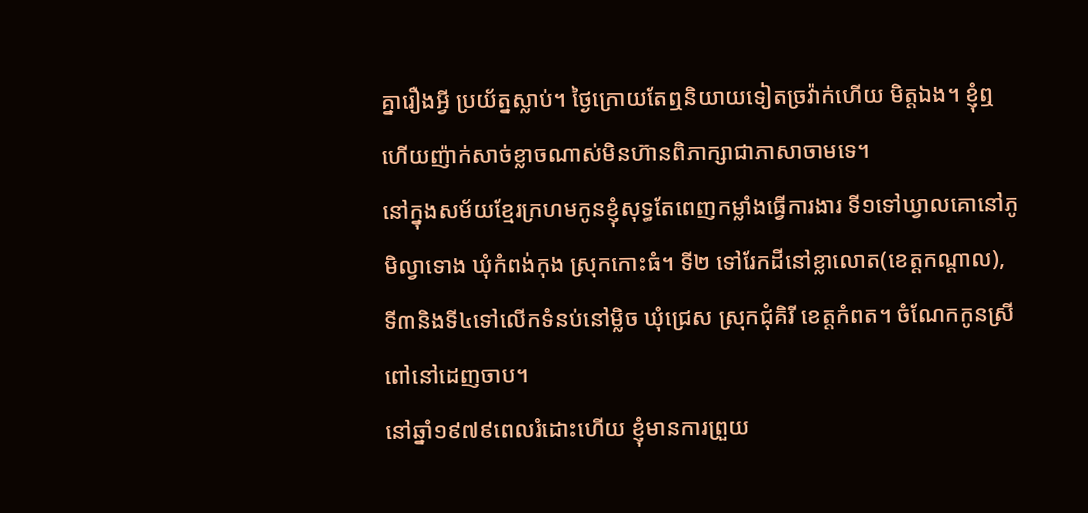គ្នារឿងអ្វី ប្រយ័ត្នស្លាប់។ ថ្ងៃក្រោយតែឮនិយាយទៀតច្រវ៉ាក់ហើយ មិត្តឯង។ ខ្ញុំឮហើយញ៉ាក់សាច់ខ្លាចណាស់មិនហ៊ានពិភាក្សាជាភាសាចាមទេ។
នៅក្នុងសម័យខ្មែរក្រហមកូនខ្ញុំសុទ្ធតែពេញកម្លាំងធ្វើការងារ ទី១ទៅឃ្វាលគោនៅភូមិល្វាទោង ឃុំកំពង់កុង ស្រុកកោះធំ។ ទី២ ទៅរែកដីនៅខ្លាលោត(ខេត្តកណ្ដាល), ទី៣និងទី៤ទៅលើកទំនប់នៅម្លិច ឃុំជ្រេស ស្រុកជុំគិរី ខេត្តកំពត។ ចំណែកកូនស្រីពៅនៅដេញចាប។
នៅឆ្នាំ១៩៧៩ពេលរំដោះហើយ ខ្ញុំមានការព្រួយ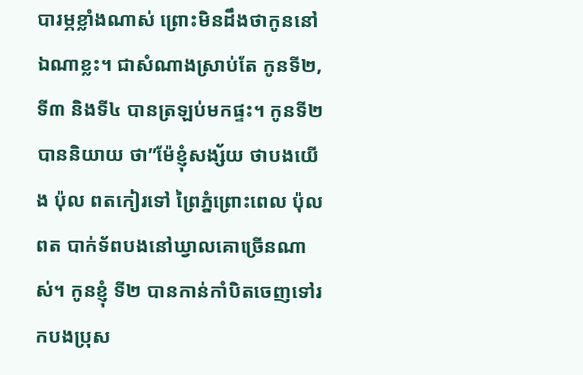បារម្ភខ្លាំងណាស់ ព្រោះមិនដឹងថាកូននៅឯណាខ្លះ។ ជាសំណាងស្រាប់តែ កូនទី២, ទី៣ និងទី៤ បានត្រឡប់មកផ្ទះ។ កូនទី២បាននិយាយ ថា”ម៉ែខ្ញុំសង្ស័យ ថាបងយើង ប៉ុល ពតកៀរទៅ ព្រៃភ្នំព្រោះពេល ប៉ុល ពត បាក់ទ័ពបងនៅឃ្វាលគោច្រើនណាស់។ កូនខ្ញុំ ទី២ បានកាន់កាំបិតចេញទៅរកបងប្រុស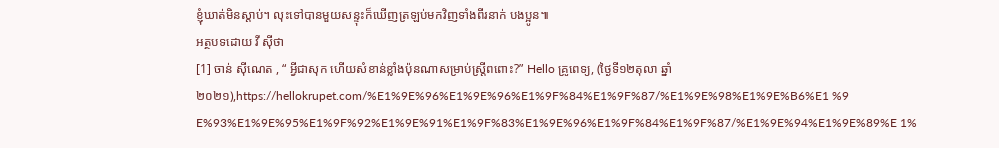ខ្ញុំឃាត់មិនស្ដាប់។ លុះទៅបានមួយសន្ទុះក៏ឃើញត្រឡប់មកវិញទាំងពីរនាក់ បងប្អូន៕
អត្ថបទដោយ វី ស៊ីថា
[1] ចាន់ ស៊ីណេត , “ អ្វីជាសុក ហើយសំខាន់ខ្លាំងប៉ុនណាសម្រាប់ស្ត្រីពពោះ?” Hello គ្រូពេទ្យ, (ថ្ងៃទី១២តុលា ឆ្នាំ២០២១),https://hellokrupet.com/%E1%9E%96%E1%9E%96%E1%9F%84%E1%9F%87/%E1%9E%98%E1%9E%B6%E1 %9 E%93%E1%9E%95%E1%9F%92%E1%9E%91%E1%9F%83%E1%9E%96%E1%9F%84%E1%9F%87/%E1%9E%94%E1%9E%89%E 1%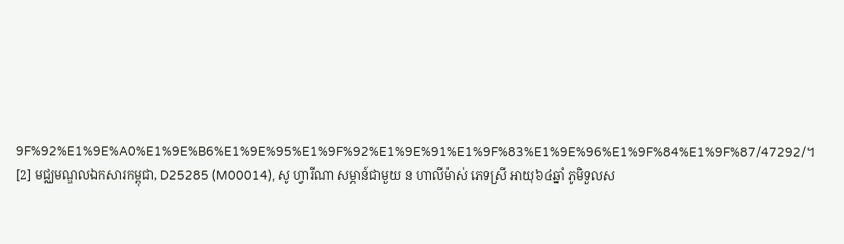9F%92%E1%9E%A0%E1%9E%B6%E1%9E%95%E1%9F%92%E1%9E%91%E1%9F%83%E1%9E%96%E1%9F%84%E1%9F%87/47292/។
[2] មជ្ឈមណ្ឌលឯកសារកម្ពុជា, D25285 (M00014), សូ ហ្វារីណា សម្ភាន៍ជាមួយ ន ហាលីម៉ាស់ ភេទស្រី អាយុ៦៤ឆ្នាំ ភូមិទួលស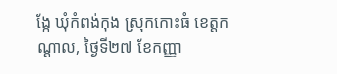ង្កែ ឃុំកំពង់កុង ស្រុកកោះធំ ខេត្តកណ្ដាល, ថ្ងៃទី២៧ ខែកញ្ញា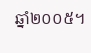ឆ្នាំ២០០៥។